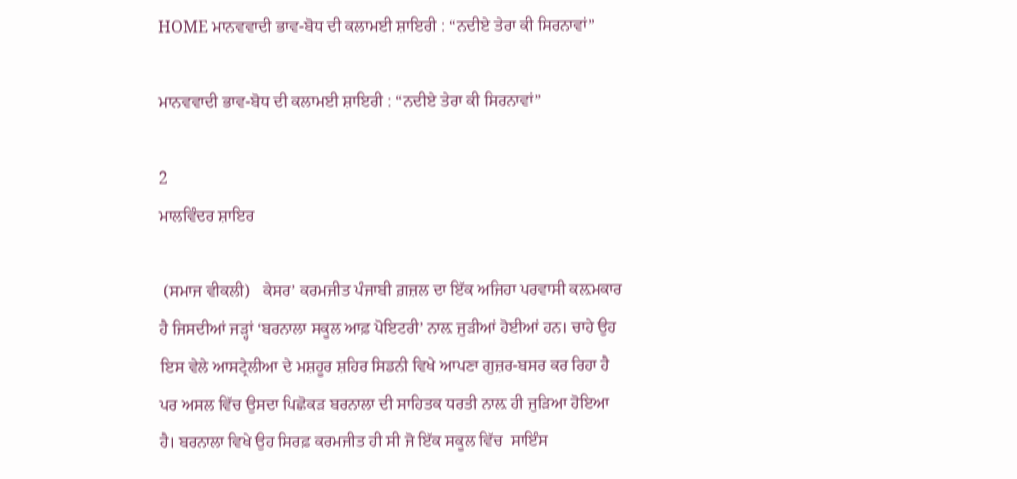HOME ਮਾਨਵਵਾਦੀ ਭਾਵ-ਬੋਧ ਦੀ ਕਲਾਮਈ ਸ਼ਾਇਰੀ : “ਨਦੀਏ ਤੇਰਾ ਕੀ ਸਿਰਨਾਵਾਂ”

ਮਾਨਵਵਾਦੀ ਭਾਵ-ਬੋਧ ਦੀ ਕਲਾਮਈ ਸ਼ਾਇਰੀ : “ਨਦੀਏ ਤੇਰਾ ਕੀ ਸਿਰਨਾਵਾਂ”

2
ਮਾਲਵਿੰਦਰ ਸ਼ਾਇਰ

 (ਸਮਾਜ ਵੀਕਲੀ)   ਕੇਸਰ’ ਕਰਮਜੀਤ ਪੰਜਾਬੀ ਗ਼ਜ਼ਲ ਦਾ ਇੱਕ ਅਜਿਹਾ ਪਰਵਾਸੀ ਕਲ਼ਮਕਾਰ ਹੈ ਜਿਸਦੀਆਂ ਜੜ੍ਹਾਂ ‘ਬਰਨਾਲਾ ਸਕੂਲ ਆਫ਼ ਪੋਇਟਰੀ’ ਨਾਲ਼ ਜੁੜੀਆਂ ਹੋਈਆਂ ਹਨ। ਚਾਹੇ ਉਹ ਇਸ ਵੇਲੇ ਆਸਟ੍ਰੇਲੀਆ ਦੇ ਮਸ਼ਹੂਰ ਸ਼ਹਿਰ ਸਿਡਨੀ ਵਿਖੇ ਆਪਣਾ ਗੁਜ਼ਰ-ਬਸਰ ਕਰ ਰਿਹਾ ਹੈ ਪਰ ਅਸਲ ਵਿੱਚ ਉਸਦਾ ਪਿਛੋਕੜ ਬਰਨਾਲਾ ਦੀ ਸਾਹਿਤਕ ਧਰਤੀ ਨਾਲ਼ ਹੀ ਜੁੜਿਆ ਹੋਇਆ ਹੈ। ਬਰਨਾਲਾ ਵਿਖੇ ਉਹ ਸਿਰਫ਼ ਕਰਮਜੀਤ ਹੀ ਸੀ ਜੋ ਇੱਕ ਸਕੂਲ ਵਿੱਚ  ਸਾਇੰਸ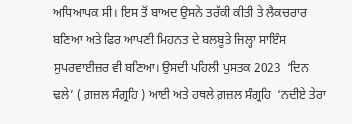ਅਧਿਆਪਕ ਸੀ। ਇਸ ਤੋਂ ਬਾਅਦ ਉਸਨੇ ਤਰੱਕੀ ਕੀਤੀ ਤੇ ਲੈਕਚਰਾਰ ਬਣਿਆ ਅਤੇ ਫਿਰ ਆਪਣੀ ਮਿਹਨਤ ਦੇ ਬਲਬੂਤੇ ਜਿਲ੍ਹਾ ਸਾਇੰਸ ਸੁਪਰਵਾਈਜ਼ਰ ਵੀ ਬਣਿਆ। ਉਸਦੀ ਪਹਿਲੀ ਪੁਸਤਕ 2023  ‘ਦਿਨ ਢਲੇ’ ( ਗ਼ਜ਼ਲ ਸੰਗ੍ਰਹਿ ) ਆਈ ਅਤੇ ਹਥਲੇ ਗ਼ਜ਼ਲ ਸੰਗ੍ਰਹਿ  ‘ਨਦੀਏ ਤੇਰਾ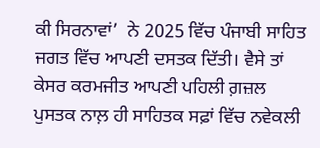ਕੀ ਸਿਰਨਾਵਾਂ’  ਨੇ 2025 ਵਿੱਚ ਪੰਜਾਬੀ ਸਾਹਿਤ ਜਗਤ ਵਿੱਚ ਆਪਣੀ ਦਸਤਕ ਦਿੱਤੀ। ਵੈਸੇ ਤਾਂ ਕੇਸਰ ਕਰਮਜੀਤ ਆਪਣੀ ਪਹਿਲੀ ਗ਼ਜ਼ਲ ਪੁਸਤਕ ਨਾਲ਼ ਹੀ ਸਾਹਿਤਕ ਸਫ਼ਾਂ ਵਿੱਚ ਨਵੇਕਲੀ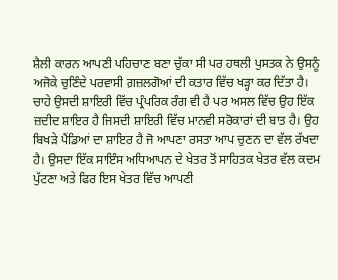ਸ਼ੈਲੀ ਕਾਰਨ ਆਪਣੀ ਪਹਿਚਾਣ ਬਣਾ ਚੁੱਕਾ ਸੀ ਪਰ ਹਥਲੀ ਪੁਸਤਕ ਨੇ ਉਸਨੂੰ ਅਜੋਕੇ ਚੁਣਿੰਦੇ ਪਰਵਾਸੀ ਗ਼ਜ਼ਲਗੋਆਂ ਦੀ ਕਤਾਰ ਵਿੱਚ ਖੜ੍ਹਾ ਕਰ ਦਿੱਤਾ ਹੈ। ਚਾਹੇ ਉਸਦੀ ਸ਼ਾਇਰੀ ਵਿੱਚ ਪ੍ਰੰਪਰਿਕ ਰੰਗ ਵੀ ਹੈ ਪਰ ਅਸਲ ਵਿੱਚ ਉਹ ਇੱਕ ਜ਼ਦੀਦ ਸ਼ਾਇਰ ਹੈ ਜਿਸਦੀ ਸ਼ਾਇਰੀ ਵਿੱਚ ਮਾਨਵੀ ਸਰੋਕਾਰਾਂ ਦੀ ਬਾਤ ਹੈ। ਉਹ ਬਿਖੜੇ ਪੈਂਡਿਆਂ ਦਾ ਸ਼ਾਇਰ ਹੈ ਜੋ ਆਪਣਾ ਰਸਤਾ ਆਪ ਚੁਣਨ ਦਾ ਵੱਲ ਰੱਖਦਾ ਹੈ। ਉਸਦਾ ਇੱਕ ਸਾਇੰਸ ਅਧਿਆਪਨ ਦੇ ਖੇਤਰ ਤੋਂ ਸਾਹਿਤਕ ਖੇਤਰ ਵੱਲ ਕਦਮ ਪੁੱਟਣਾ ਅਤੇ ਫਿਰ ਇਸ ਖੇਤਰ ਵਿੱਚ ਆਪਣੀ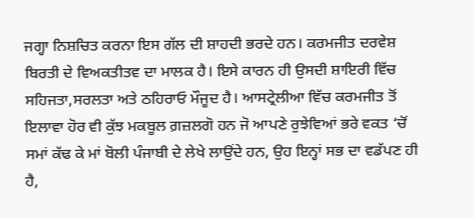ਜਗ੍ਹਾ ਨਿਸ਼ਚਿਤ ਕਰਨਾ ਇਸ ਗੱਲ ਦੀ ਸ਼ਾਹਦੀ ਭਰਦੇ ਹਨ। ਕਰਮਜੀਤ ਦਰਵੇਸ਼ ਬਿਰਤੀ ਦੇ ਵਿਅਕਤੀਤਵ ਦਾ ਮਾਲਕ ਹੈ। ਇਸੇ ਕਾਰਨ ਹੀ ਉਸਦੀ ਸ਼ਾਇਰੀ ਵਿੱਚ ਸਹਿਜਤਾ,ਸਰਲਤਾ ਅਤੇ ਠਹਿਰਾਓ ਮੌਜੂਦ ਹੈ। ਆਸਟ੍ਰੇਲੀਆ ਵਿੱਚ ਕਰਮਜੀਤ ਤੋਂ ਇਲਾਵਾ ਹੋਰ ਵੀ ਕੁੱਝ ਮਕਬੂਲ ਗ਼ਜ਼ਲਗੋ ਹਨ ਜੋ ਆਪਣੇ ਰੁਝੇਵਿਆਂ ਭਰੇ ਵਕਤ ‘ਚੋਂ ਸਮਾਂ ਕੱਢ ਕੇ ਮਾਂ ਬੋਲੀ ਪੰਜਾਬੀ ਦੇ ਲੇਖੇ ਲਾਉਂਦੇ ਹਨ, ਉਹ ਇਨ੍ਹਾਂ ਸਭ ਦਾ ਵਡੱਪਣ ਹੀ ਹੈ,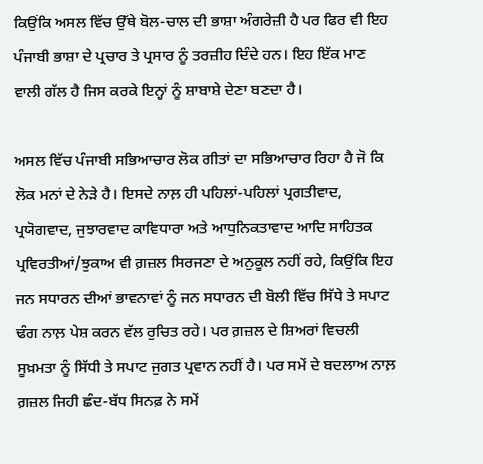ਕਿਉਂਕਿ ਅਸਲ ਵਿੱਚ ਉੱਥੇ ਬੋਲ-ਚਾਲ ਦੀ ਭਾਸ਼ਾ ਅੰਗਰੇਜ਼ੀ ਹੈ ਪਰ ਫਿਰ ਵੀ ਇਹ ਪੰਜਾਬੀ ਭਾਸ਼ਾ ਦੇ ਪ੍ਰਚਾਰ ਤੇ ਪ੍ਰਸਾਰ ਨੂੰ ਤਰਜ਼ੀਹ ਦਿੰਦੇ ਹਨ। ਇਹ ਇੱਕ ਮਾਣ ਵਾਲੀ ਗੱਲ ਹੈ ਜਿਸ ਕਰਕੇ ਇਨ੍ਹਾਂ ਨੂੰ ਸ਼ਾਬਾਸ਼ੇ ਦੇਣਾ ਬਣਦਾ ਹੈ।

ਅਸਲ ਵਿੱਚ ਪੰਜਾਬੀ ਸਭਿਆਚਾਰ ਲੋਕ ਗੀਤਾਂ ਦਾ ਸਭਿਆਚਾਰ ਰਿਹਾ ਹੈ ਜੋ ਕਿ ਲੋਕ ਮਨਾਂ ਦੇ ਨੇੜੇ ਹੈ। ਇਸਦੇ ਨਾਲ਼ ਹੀ ਪਹਿਲਾਂ-ਪਹਿਲਾਂ ਪ੍ਰਗਤੀਵਾਦ, ਪ੍ਰਯੋਗਵਾਦ, ਜੁਝਾਰਵਾਦ ਕਾਵਿਧਾਰਾ ਅਤੇ ਆਧੁਨਿਕਤਾਵਾਦ ਆਦਿ ਸਾਹਿਤਕ ਪ੍ਰਵਿਰਤੀਆਂ/ਝੁਕਾਅ ਵੀ ਗ਼ਜ਼ਲ ਸਿਰਜਣਾ ਦੇ ਅਨੁਕੂਲ ਨਹੀਂ ਰਹੇ, ਕਿਉਂਕਿ ਇਹ ਜਨ ਸਧਾਰਨ ਦੀਆਂ ਭਾਵਨਾਵਾਂ ਨੂੰ ਜਨ ਸਧਾਰਨ ਦੀ ਬੋਲੀ ਵਿੱਚ ਸਿੱਧੇ ਤੇ ਸਪਾਟ ਢੰਗ ਨਾਲ਼ ਪੇਸ਼ ਕਰਨ ਵੱਲ ਰੁਚਿਤ ਰਹੇ। ਪਰ ਗ਼ਜ਼ਲ ਦੇ ਸ਼ਿਅਰਾਂ ਵਿਚਲੀ ਸੂਖ਼ਮਤਾ ਨੂੰ ਸਿੱਧੀ ਤੇ ਸਪਾਟ ਜੁਗਤ ਪ੍ਰਵਾਨ ਨਹੀਂ ਹੈ। ਪਰ ਸਮੇਂ ਦੇ ਬਦਲਾਅ ਨਾਲ਼ ਗ਼ਜ਼ਲ ਜਿਹੀ ਛੰਦ-ਬੱਧ ਸਿਨਫ਼ ਨੇ ਸਮੇਂ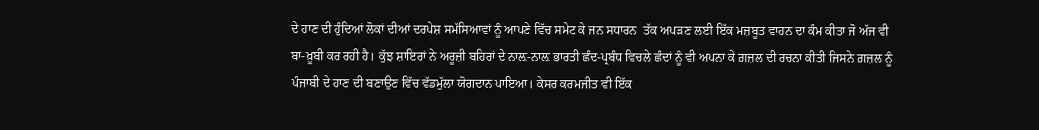ਦੇ ਹਾਣ ਦੀ ਹੁੰਦਿਆਂ ਲੋਕਾਂ ਦੀਆਂ ਦਰਪੇਸ਼ ਸਮੱਸਿਆਵਾਂ ਨੂੰ ਆਪਣੇ ਵਿੱਚ ਸਮੇਟ ਕੇ ਜਨ ਸਧਾਰਨ  ਤੱਕ ਅਪੜਣ ਲਈ ਇੱਕ ਮਜ਼ਬੂਤ ਵਾਹਨ ਦਾ ਕੰਮ ਕੀਤਾ ਜੋ ਅੱਜ ਵੀ  ਬਾ-ਖ਼ੂਬੀ ਕਰ ਰਹੀ ਹੈ। ਕੁੱਝ ਸ਼ਾਇਰਾਂ ਨੇ ਅਰੂਜ਼ੀ ਬਹਿਰਾਂ ਦੇ ਨਾਲ਼-ਨਾਲ਼ ਭਾਰਤੀ ਛੰਦ-ਪ੍ਰਬੰਧ ਵਿਚਲੇ ਛੰਦਾਂ ਨੂੰ ਵੀ ਅਪਨਾ ਕੇ ਗ਼ਜ਼ਲ ਦੀ ਰਚਨਾ ਕੀਤੀ ਜਿਸਨੇ ਗ਼ਜ਼ਲ ਨੂੰ ਪੰਜਾਬੀ ਦੇ ਹਾਣ ਦੀ ਬਣਾਉਣ ਵਿੱਚ ਵੱਡਮੁੱਲਾ ਯੋਗਦਾਨ ਪਾਇਆ। ਕੇਸਰ ਕਰਮਜੀਤ ਵੀ ਇੱਕ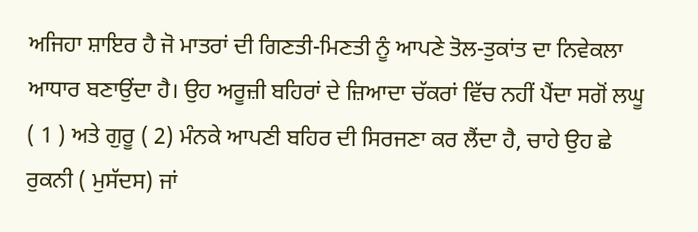ਅਜਿਹਾ ਸ਼ਾਇਰ ਹੈ ਜੋ ਮਾਤਰਾਂ ਦੀ ਗਿਣਤੀ-ਮਿਣਤੀ ਨੂੰ ਆਪਣੇ ਤੋਲ-ਤੁਕਾਂਤ ਦਾ ਨਿਵੇਕਲਾ ਆਧਾਰ ਬਣਾਉਂਦਾ ਹੈ। ਉਹ ਅਰੂਜ਼ੀ ਬਹਿਰਾਂ ਦੇ ਜ਼ਿਆਦਾ ਚੱਕਰਾਂ ਵਿੱਚ ਨਹੀਂ ਪੈਂਦਾ ਸਗੋਂ ‍ਲਘੂ ( 1 ) ਅਤੇ ਗੁਰੂ ( 2) ਮੰਨਕੇ ਆਪਣੀ ਬਹਿਰ ਦੀ ਸਿਰਜਣਾ ਕਰ ਲੈਂਦਾ ਹੈ, ਚਾਹੇ ਉਹ ਛੇ ਰੁਕਨੀ ( ਮੁਸੱਦਸ) ਜਾਂ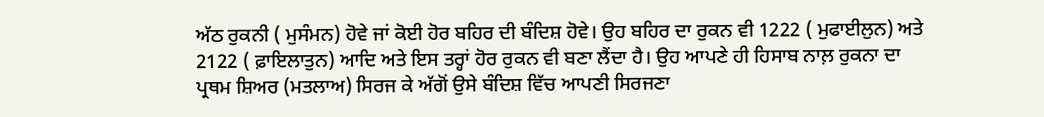ਅੱਠ ਰੁਕਨੀ ( ਮੁਸੰਮਨ) ਹੋਵੇ ਜਾਂ ਕੋਈ ਹੋਰ ਬਹਿਰ ਦੀ ਬੰਦਿਸ਼ ਹੋਵੇ। ਉਹ ਬਹਿਰ ਦਾ ਰੁਕਨ ਵੀ 1222 ( ਮੁਫਾਈਲੁਨ) ਅਤੇ 2122 ( ਫ਼ਾਇਲਾਤੁਨ) ਆਦਿ ਅਤੇ ਇਸ ਤਰ੍ਹਾਂ ਹੋਰ ਰੁਕਨ ਵੀ ਬਣਾ ਲੈਂਦਾ ਹੈ। ਉਹ ਆਪਣੇ ਹੀ ਹਿਸਾਬ ਨਾਲ਼ ਰੁਕਨਾ ਦਾ ਪ੍ਰਥਮ ਸ਼ਿਅਰ (ਮਤਲਾਅ) ਸਿਰਜ ਕੇ ਅੱਗੋਂ ਉਸੇ ਬੰਦਿਸ਼ ਵਿੱਚ ਆਪਣੀ ਸਿਰਜਣਾ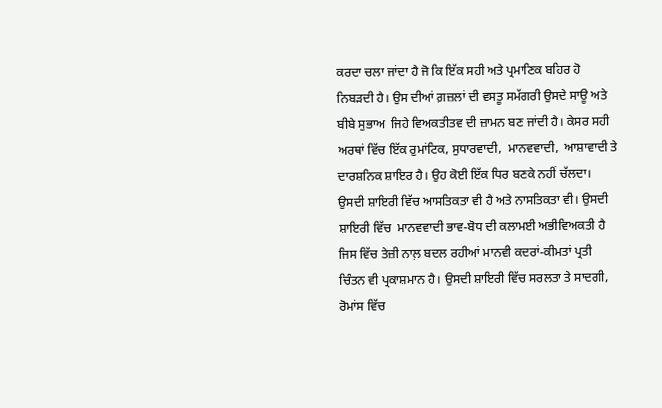ਕਰਦਾ ਚਲਾ ਜਾਂਦਾ ਹੈ ਜੋ ਕਿ ਇੱਕ ਸਹੀ ਅਤੇ ਪ੍ਰਮਾਣਿਕ ਬਹਿਰ ਹੋ ਨਿਬੜਦੀ ਹੈ। ਉਸ ਦੀਆਂ ਗ਼ਜ਼ਲਾਂ ਦੀ ਵਸਤੂ ਸਮੱਗਰੀ ਉਸਦੇ ਸਾਊ ਅਤੇ ਬੀਬੇ ਸੁਭਾਅ  ਜਿਹੇ ਵਿਅਕਤੀਤਵ ਦੀ ਜ਼ਾਮਨ ਬਣ ਜਾਂਦੀ ਹੈ। ਕੇਸਰ ਸਹੀ ਅਰਥਾਂ ਵਿੱਚ ਇੱਕ ਰੁਮਾਂਟਿਕ, ਸੁਧਾਰਵਾਦੀ,  ਮਾਨਵਵਾਦੀ,  ਆਸ਼ਾਵਾਦੀ ਤੇ ਦਾਰਸ਼ਨਿਕ ਸ਼ਾਇਰ ਹੈ। ਉਹ ਕੋਈ ਇੱਕ ਧਿਰ ਬਣਕੇ ਨਹੀਂ ਚੱਲਦਾ। ਉਸਦੀ ਸ਼ਾਇਰੀ ਵਿੱਚ ਆਸਤਿਕਤਾ ਵੀ ਹੈ ਅਤੇ ਨਾਸਤਿਕਤਾ ਵੀ। ਉਸਦੀ ਸ਼ਾਇਰੀ ਵਿੱਚ  ਮਾਨਵਵਾਦੀ ਭਾਵ-ਬੋਧ ਦੀ ਕਲਾਮਈ ਅਭੀਵਿਅਕਤੀ ਹੈ ਜਿਸ ਵਿੱਚ ਤੇਜ਼ੀ ਨਾਲ਼ ਬਦਲ ਰਹੀਆਂ ਮਾਨਵੀ ਕਦਰਾਂ-ਕੀਮਤਾਂ ਪ੍ਰਤੀ ਚਿੰਤਨ ਵੀ ਪ੍ਰਕਾਸ਼ਮਾਨ ਹੈ। ਉਸਦੀ ਸ਼ਾਇਰੀ ਵਿੱਚ ਸਰਲਤਾ ਤੇ ਸਾਦਗੀ, ਰੋਮਾਂਸ ਵਿੱਚ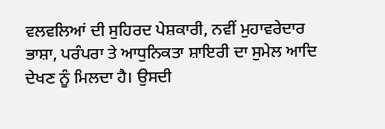ਵਲਵਲਿਆਂ ਦੀ ਸੁਹਿਰਦ ਪੇਸ਼ਕਾਰੀ, ਨਵੀਂ ਮੁਹਾਵਰੇਦਾਰ ਭਾਸ਼ਾ, ਪਰੰਪਰਾ ਤੇ ਆਧੁਨਿਕਤਾ ਸ਼ਾਇਰੀ ਦਾ ਸੁਮੇਲ ਆਦਿ ਦੇਖਣ ਨੂੰ ਮਿਲਦਾ ਹੈ। ਉਸਦੀ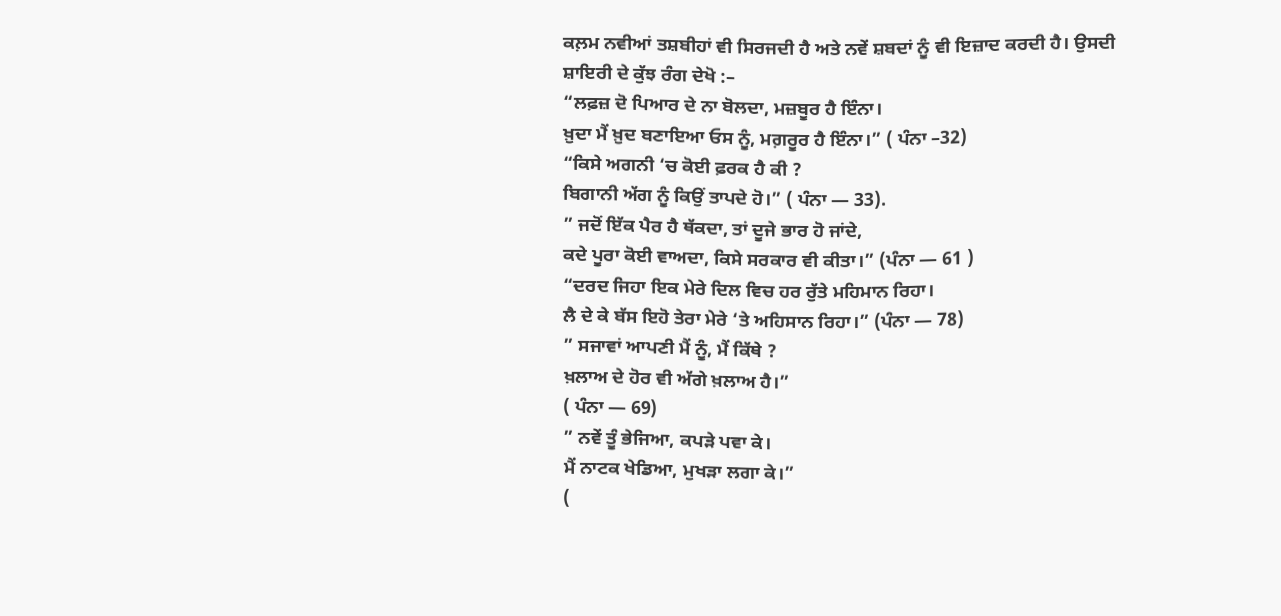ਕਲ਼ਮ ਨਵੀਆਂ ਤਸ਼ਬੀਹਾਂ ਵੀ ਸਿਰਜਦੀ ਹੈ ਅਤੇ ਨਵੇਂ ਸ਼ਬਦਾਂ ਨੂੰ ਵੀ ਇਜ਼ਾਦ ਕਰਦੀ ਹੈ। ਉਸਦੀ ਸ਼ਾਇਰੀ ਦੇ ਕੁੱਝ ਰੰਗ ਦੇਖੋ :–
“ਲਫ਼ਜ਼ ਦੋ ਪਿਆਰ ਦੇ ਨਾ ਬੋਲਦਾ, ਮਜ਼ਬੂਰ ਹੈ ਇੰਨਾ।
ਖ਼ੁਦਾ ਮੈਂ ਖ਼ੁਦ ਬਣਾਇਆ ਓਸ ਨੂੰ, ਮਗ਼ਰੂਰ ਹੈ ਇੰਨਾ।” ( ਪੰਨਾ –32)
“ਕਿਸੇ ਅਗਨੀ ‘ਚ ਕੋਈ ਫ਼ਰਕ ਹੈ ਕੀ ?
ਬਿਗਾਨੀ ਅੱਗ ਨੂੰ ਕਿਉਂ ਤਾਪਦੇ ਹੋ।” ( ਪੰਨਾ — 33).
” ਜਦੋਂ ਇੱਕ ਪੈਰ ਹੈ ਥੱਕਦਾ, ਤਾਂ ਦੂਜੇ ਭਾਰ ਹੋ ਜਾਂਦੇ,
ਕਦੇ ਪੂਰਾ ਕੋਈ ਵਾਅਦਾ, ਕਿਸੇ ਸਰਕਾਰ ਵੀ ਕੀਤਾ।” (ਪੰਨਾ — 61 )
“ਦਰਦ ਜਿਹਾ ਇਕ ਮੇਰੇ ਦਿਲ ਵਿਚ ਹਰ ਰੁੱਤੇ ਮਹਿਮਾਨ ਰਿਹਾ।
ਲੈ ਦੇ ਕੇ ਬੱਸ ਇਹੋ ਤੇਰਾ ਮੇਰੇ ‘ਤੇ ਅਹਿਸਾਨ ਰਿਹਾ।” (ਪੰਨਾ — 78)
” ਸਜਾਵਾਂ ਆਪਣੀ ਮੈਂ ਨੂੰ, ਮੈਂ ਕਿੱਥੇ ?
ਖ਼ਲਾਅ ਦੇ ਹੋਰ ਵੀ ਅੱਗੇ ਖ਼ਲਾਅ ਹੈ।”
( ਪੰਨਾ — 69)
” ਨਵੇਂ ਤੂੰ ਭੇਜਿਆ, ਕਪੜੇ ਪਵਾ ਕੇ।
ਮੈਂ ਨਾਟਕ ਖੇਡਿਆ, ਮੁਖੜਾ ਲਗਾ ਕੇ।”
(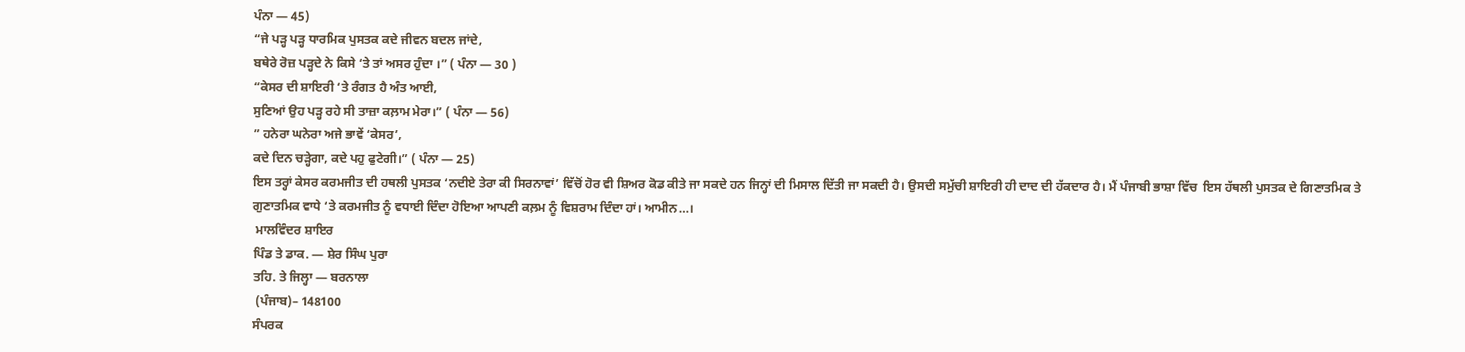ਪੰਨਾ — 45)
“ਜੇ ਪੜ੍ਹ ਪੜ੍ਹ ਧਾਰਮਿਕ ਪੁਸਤਕ ਕਦੇ ਜੀਵਨ ਬਦਲ ਜਾਂਦੇ,
ਬਥੇਰੇ ਰੋਜ਼ ਪੜ੍ਹਦੇ ਨੇ ਕਿਸੇ ‘ਤੇ ਤਾਂ ਅਸਰ ਹੁੰਦਾ ।” ( ਪੰਨਾ — 30 )
“ਕੇਸਰ ਦੀ ਸ਼ਾਇਰੀ ‘ਤੇ ਰੰਗਤ ਹੈ ਅੰਤ ਆਈ,
ਸੁਣਿਆਂ ਉਹ ਪੜ੍ਹ ਰਹੇ ਸੀ ਤਾਜ਼ਾ ਕਲ਼ਾਮ ਮੇਰਾ।” ( ਪੰਨਾ — 56)
” ਹਨੇਰਾ ਘਨੇਰਾ ਅਜੇ ਭਾਵੇਂ ‘ਕੇਸਰ’,
ਕਦੇ ਦਿਨ ਚੜ੍ਹੇਗਾ, ਕਦੇ ਪਹੁ ਫੁਟੇਗੀ।” ( ਪੰਨਾ — 25)
ਇਸ ਤਰ੍ਹਾਂ ਕੇਸਰ ਕਰਮਜੀਤ ਦੀ ਹਥਲੀ ਪੁਸਤਕ ‘ਨਦੀਏ ਤੇਰਾ ਕੀ ਸਿਰਨਾਵਾਂ’ ਵਿੱਚੋਂ ਹੋਰ ਵੀ ਸ਼ਿਅਰ ਕੋਡ ਕੀਤੇ ਜਾ ਸਕਦੇ ਹਨ ਜਿਨ੍ਹਾਂ ਦੀ ਮਿਸਾਲ ਦਿੱਤੀ ਜਾ ਸਕਦੀ ਹੈ। ਉਸਦੀ ਸਮੁੱਚੀ ਸ਼ਾਇਰੀ ਹੀ ਦਾਦ ਦੀ ਹੱਕਦਾਰ ਹੈ। ਮੈਂ ਪੰਜਾਬੀ ਭਾਸ਼ਾ ਵਿੱਚ  ਇਸ ਹੱਥਲੀ ਪੁਸਤਕ ਦੇ ਗਿਣਾਤਮਿਕ ਤੇ ਗੁਣਾਤਮਿਕ ਵਾਧੇ ‘ਤੇ ਕਰਮਜੀਤ ਨੂੰ ਵਧਾਈ ਦਿੰਦਾ ਹੋਇਆ ਆਪਣੀ ਕਲ਼ਮ ਨੂੰ ਵਿਸ਼ਰਾਮ ਦਿੰਦਾ ਹਾਂ। ਆਮੀਨ…।
 ਮਾਲਵਿੰਦਰ ਸ਼ਾਇਰ
ਪਿੰਡ ਤੇ ਡਾਕ. — ਸ਼ੇਰ ਸਿੰਘ ਪੁਰਾ
ਤਹਿ. ਤੇ ਜਿਲ੍ਹਾ — ਬਰਨਾਲਾ
 (ਪੰਜਾਬ)– 148100
ਸੰਪਰਕ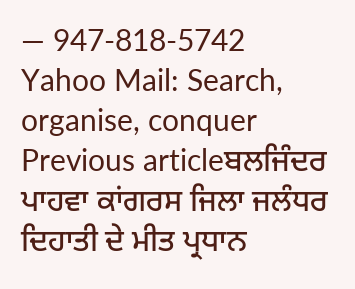— 947-818-5742
Yahoo Mail: Search, organise, conquer
Previous articleਬਲਜਿੰਦਰ ਪਾਹਵਾ ਕਾਂਗਰਸ ਜਿਲਾ ਜਲੰਧਰ ਦਿਹਾਤੀ ਦੇ ਮੀਤ ਪ੍ਰਧਾਨ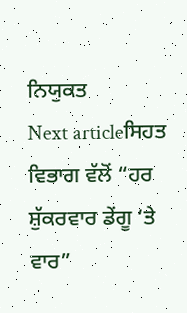ਨਿਯੁਕਤ
Next articleਸਿਹਤ ਵਿਭਾਗ ਵੱਲੋਂ “ਹਰ ਸ਼ੁੱਕਰਵਾਰ ਡੇਂਗੂ ‘ਤੇ ਵਾਰ”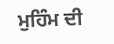ਮੁਹਿੰਮ ਦੀ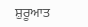ਸ਼ੁਰੂਆਤ